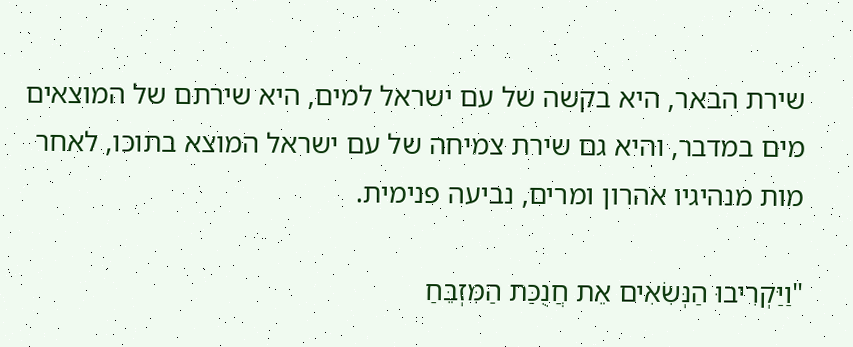שירת הבאר, היא בקשה של עם ישראל למים, היא שירתם של המוצאים מים במדבר, והיא גם שירת צמיחה של עם ישראל המוצא בתוכו, לאחר מות מנהיגיו אהרון ומרים, נביעה פנימית.

"וַיַּקְרִיבוּ הַנְּשִׂאִים אֵת חֲנֻכַּת הַמִּזְבֵּחַ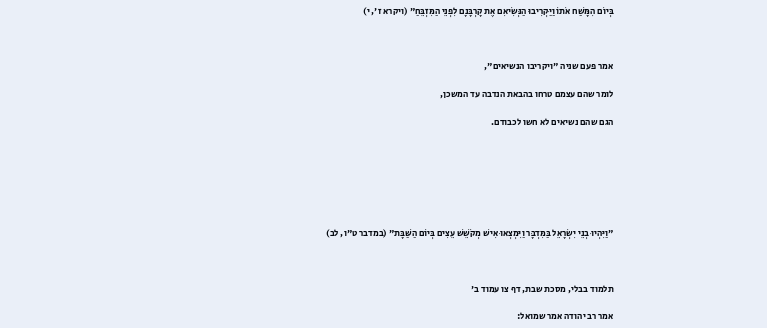בְּיוֹם הִמָּשַׁח אֹתוֹ וַיַּקְרִיבוּ הַנְּשִׂיאִם אֶת קָרְבָּנָם לִפְנֵי הַמִּזְבֵּחַ" (ויקרא ז', י)



אמר פעם שניה "ויקריבו הנשיאים",

לומר שהם עצמם טרחו בהבאת הנדבה עד המשכן,

הגם שהם נשיאים לא חשו לכבודם.







"וַיִּהְיוּ בְנֵי יִשְׂרָאֵל בַּמִּדְבָּר וַיִּמְצְאוּ אִישׁ מְקֹשֵׁשׁ עֵצִים בְּיוֹם הַשַּׁבָּת" (במדבר ט"ו, לב)



תלמוד בבלי, מסכת שבת, דף צו עמוד ב'

אמר רב יהודה אמר שמואל: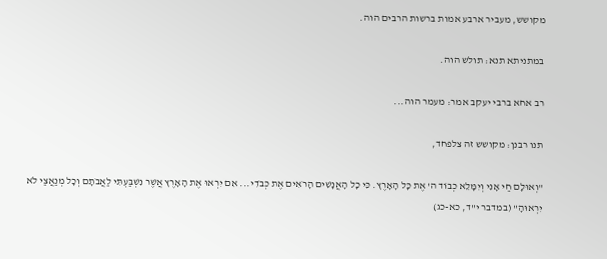מקושש, מעביר ארבע אמות ברשות הרבים הוה.

במתניתא תנא: תולש הוה.

רב אחא ברבי יעקב אמר: מעמר הוה...

תנו רבנן: מקושש זה צלפחד,

"וְאוּלָם חַי אָנִי וְיִמָּלֵא כְבוֹד ה' אֶת כָּל הָאָרֶץ. כִּי כָל הָאֲנָשִׁים הָרֹאִים אֶת כְּבֹדִי... אִם יִרְאוּ אֶת הָאָרֶץ אֲשֶׁר נִשְׁבַּעְתִּי לַאֲבֹתָם וְכָל מְנַאֲצַי לֹא יִרְאוּהָ" (במדבר י"ד, כא-כג)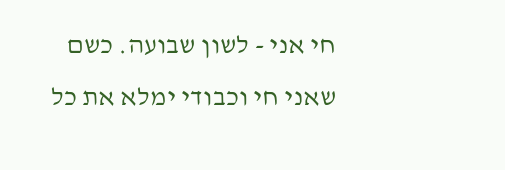חי אני - לשון שבועה. כשם שאני חי וכבודי ימלא את כל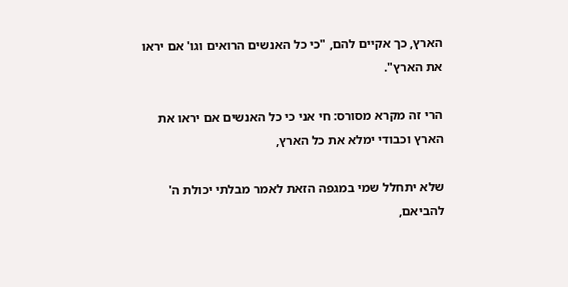הארץ, כך אקיים להם, "כי כל האנשים הרואים וגו' אם יראו את הארץ".

הרי זה מקרא מסורס: חי אני כי כל האנשים אם יראו את הארץ וכבודי ימלא את כל הארץ,

שלא יתחלל שמי במגפה הזאת לאמר מבלתי יכולת ה' להביאם,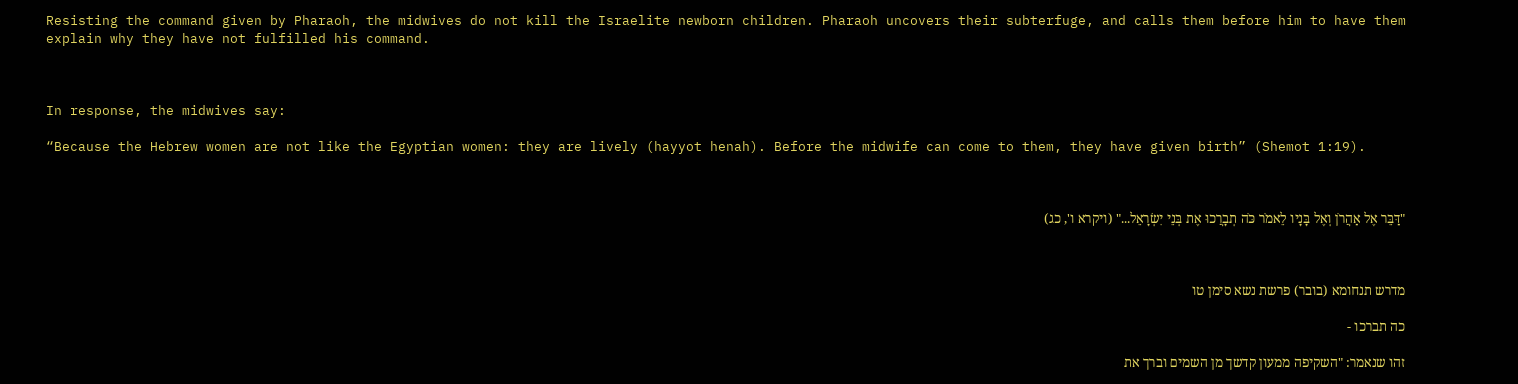Resisting the command given by Pharaoh, the midwives do not kill the Israelite newborn children. Pharaoh uncovers their subterfuge, and calls them before him to have them explain why they have not fulfilled his command.



In response, the midwives say:

“Because the Hebrew women are not like the Egyptian women: they are lively (hayyot henah). Before the midwife can come to them, they have given birth” (Shemot 1:19).



"דַּבֵּר אֶל אַהֲרֹן וְאֶל בָּנָיו לֵאמֹר כֹּה תְבָרֲכוּ אֶת בְּנֵי יִשְׂרָאֵל..." (ויקרא ו', כג)



מדרש תנחומא (בובר) פרשת נשא סימן טו

כה תברכו -

זהו שנאמר: "השקיפה ממעון קדשך מן השמים וברך את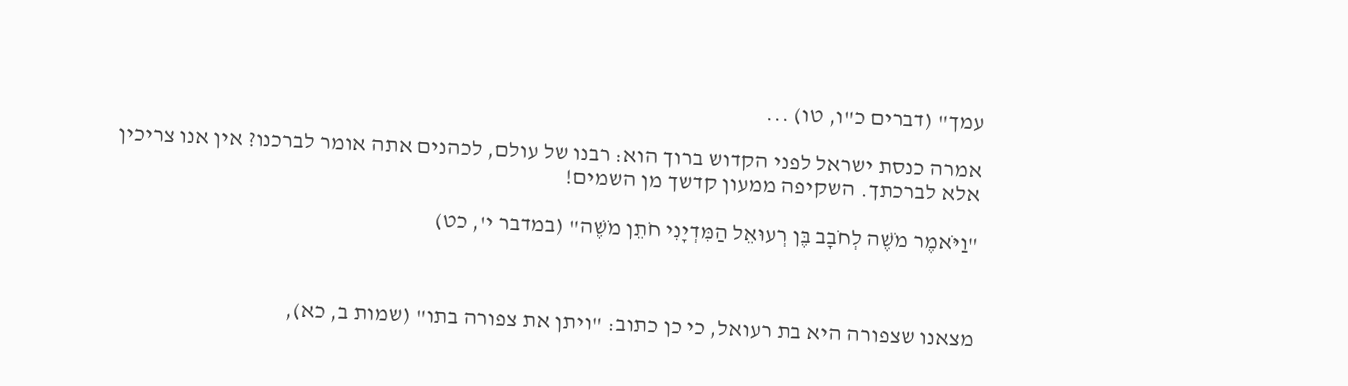עמך" (דברים כ"ו, טו) ...

אמרה כנסת ישראל לפני הקדוש ברוך הוא: רבנו של עולם, לכהנים אתה אומר לברכנו? אין אנו צריכין אלא לברכתך. השקיפה ממעון קדשך מן השמים!

"וַיֹּאמֶר מֹשֶׁה לְחֹבָב בֶּן רְעוּאֵל הַמִּדְיָנִי חֹתֵן מֹשֶׁה" (במדבר י', כט)



מצאנו שצפורה היא בת רעואל, כי כן כתוב: "ויתן את צפורה בתו" (שמות ב, כא),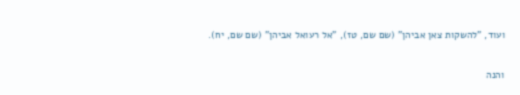ועוד, "להשקות צאן אביהן" (שם שם, טז), "אל רעואל אביהן" (שם שם, יח).

והנה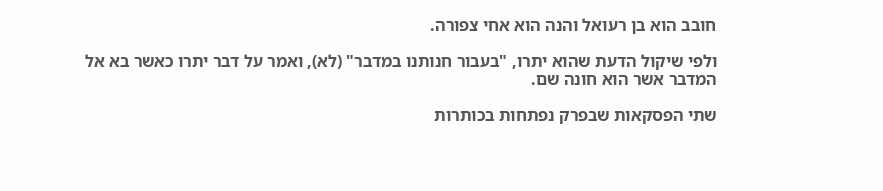חובב הוא בן רעואל והנה הוא אחי צפורה.

ולפי שיקול הדעת שהוא יתרו, "בעבור חנותנו במדבר" (לא), ואמר על דבר יתרו כאשר בא אל המדבר אשר הוא חונה שם.

שתי הפסקאות שבפרק נפתחות בכותרות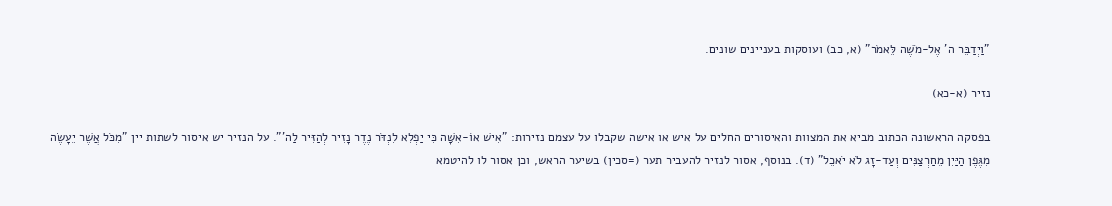"וַיְדַבֵּר ה' אֶל-מֹשֶׁה לֵּאמֹר" (א, כב) ועוסקות בעניינים שונים.

נזיר (א-כא)

בפסקה הראשונה הכתוב מביא את המצוות והאיסורים החלים על איש או אישה שקבלו על עצמם נזירות: "אִישׁ אוֹ-אִשָּׁה כִּי יַפְלִא לִנְדֹּר נֶדֶר נָזִיר לְהַזִּיר לַה'". על הנזיר יש איסור לשתות יין "מִכֹּל אֲשֶׁר יֵעָשֶׂה מִגֶּפֶן הַיַּיִן מֵחַרְצַנִּים וְעַד-זָג לֹא יֹאכֵל" (ד). בנוסף, אסור לנזיר להעביר תער (=סכין) בשיער הראש, וכן אסור לו להיטמא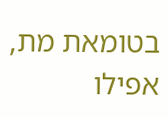בטומאת מת, אפילו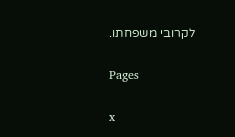לקרובי משפחתו.

Pages

x